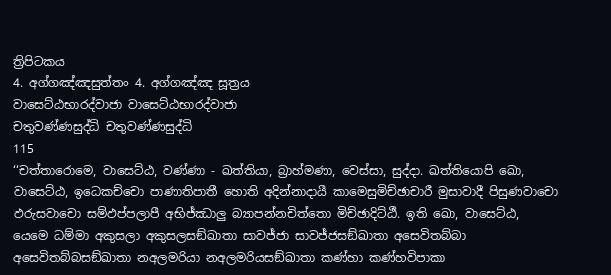ත්‍රිපිටකය
4. අග්ගඤ්ඤසුත්තං 4. අග්ගඤ්ඤ සූත්‍රය
වාසෙට්ඨභාරද්වාජා වාසෙට්ඨභාරද්වාජා
චතුවණ්ණසුද්ධි චතුවණ්ණසුද්ධි
115
‘‘චත්තාරොමෙ, වාසෙට්ඨ, වණ්ණා - ඛත්තියා, බ්‍රාහ්මණා, වෙස්සා, සුද්දා. ඛත්තියොපි ඛො, වාසෙට්ඨ, ඉධෙකච්චො පාණාතිපාතී හොති අදින්නාදායී කාමෙසුමිච්ඡාචාරී මුසාවාදී පිසුණවාචො ඵරුසවාචො සම්ඵප්පලාපී අභිජ්ඣාලු බ්‍යාපන්නචිත්තො මිච්ඡාදිට්ඨී. ඉති ඛො, වාසෙට්ඨ, යෙමෙ ධම්මා අකුසලා අකුසලසඞ්ඛාතා සාවජ්ජා සාවජ්ජසඞ්ඛාතා අසෙවිතබ්බා අසෙවිතබ්බසඞ්ඛාතා නඅලමරියා නඅලමරියසඞ්ඛාතා කණ්හා කණ්හවිපාකා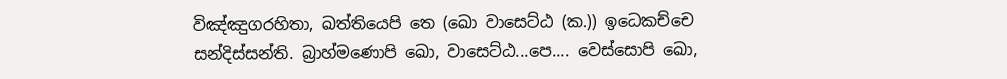විඤ්ඤුගරහිතා, ඛත්තියෙපි තෙ (ඛො වාසෙට්ඨ (ක.)) ඉධෙකච්චෙ සන්දිස්සන්ති. බ්‍රාහ්මණොපි ඛො, වාසෙට්ඨ...පෙ.... වෙස්සොපි ඛො,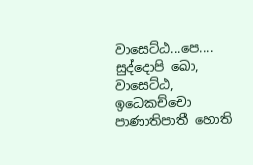වාසෙට්ඨ...පෙ.... සුද්දොපි ඛො, වාසෙට්ඨ, ඉධෙකච්චො පාණාතිපාතී හොති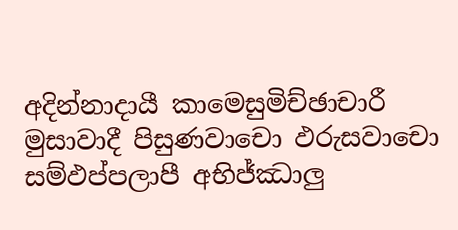අදින්නාදායී කාමෙසුමිච්ඡාචාරී මුසාවාදී පිසුණවාචො ඵරුසවාචො සම්ඵප්පලාපී අභිජ්ඣාලු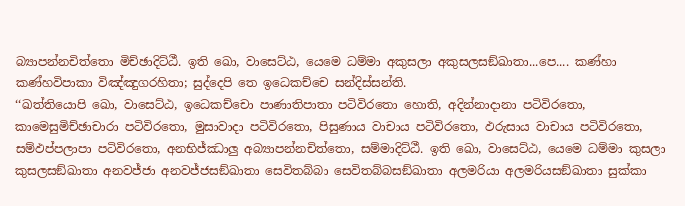බ්‍යාපන්නචිත්තො මිච්ඡාදිට්ඨී. ඉති ඛො, වාසෙට්ඨ, යෙමෙ ධම්මා අකුසලා අකුසලසඞ්ඛාතා...පෙ.... කණ්හා කණ්හවිපාකා විඤ්ඤුගරහිතා; සුද්දෙපි තෙ ඉධෙකච්චෙ සන්දිස්සන්ති.
‘‘ඛත්තියොපි ඛො, වාසෙට්ඨ, ඉධෙකච්චො පාණාතිපාතා පටිවිරතො හොති, අදින්නාදානා පටිවිරතො, කාමෙසුමිච්ඡාචාරා පටිවිරතො, මුසාවාදා පටිවිරතො, පිසුණාය වාචාය පටිවිරතො, ඵරුසාය වාචාය පටිවිරතො, සම්ඵප්පලාපා පටිවිරතො, අනභිජ්ඣාලු අබ්‍යාපන්නචිත්තො, සම්මාදිට්ඨී. ඉති ඛො, වාසෙට්ඨ, යෙමෙ ධම්මා කුසලා කුසලසඞ්ඛාතා අනවජ්ජා අනවජ්ජසඞ්ඛාතා සෙවිතබ්බා සෙවිතබ්බසඞ්ඛාතා අලමරියා අලමරියසඞ්ඛාතා සුක්කා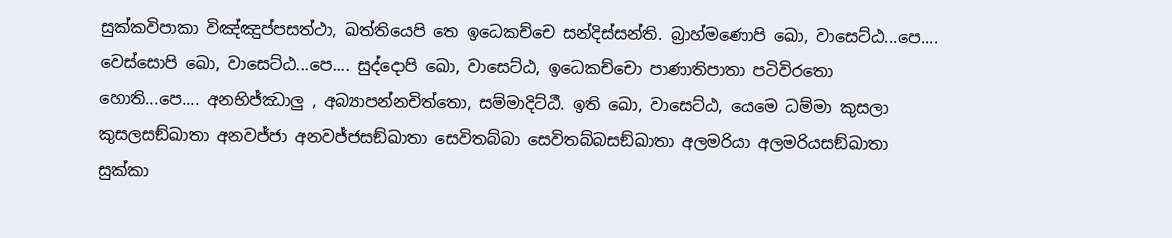සුක්කවිපාකා විඤ්ඤුප්පසත්ථා, ඛත්තියෙපි තෙ ඉධෙකච්චෙ සන්දිස්සන්ති. බ්‍රාහ්මණොපි ඛො, වාසෙට්ඨ...පෙ.... වෙස්සොපි ඛො, වාසෙට්ඨ...පෙ.... සුද්දොපි ඛො, වාසෙට්ඨ, ඉධෙකච්චො පාණාතිපාතා පටිවිරතො හොති...පෙ.... අනභිජ්ඣාලු , අබ්‍යාපන්නචිත්තො, සම්මාදිට්ඨී. ඉති ඛො, වාසෙට්ඨ, යෙමෙ ධම්මා කුසලා කුසලසඞ්ඛාතා අනවජ්ජා අනවජ්ජසඞ්ඛාතා සෙවිතබ්බා සෙවිතබ්බසඞ්ඛාතා අලමරියා අලමරියසඞ්ඛාතා සුක්කා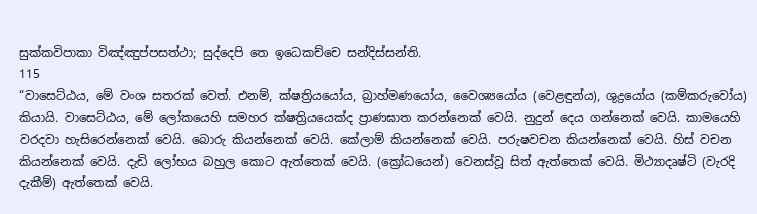සුක්කවිපාකා විඤ්ඤුප්පසත්ථා; සුද්දෙපි තෙ ඉධෙකච්චෙ සන්දිස්සන්ති.
115
“වාසෙට්ඨය, මේ වංශ සතරක් වෙත්. එනම්, ක්ෂත්‍රියයෝය, බ්‍රාහ්මණයෝය, වෛශ්‍යයෝය (වෙළඳුන්ය), ශුද්‍රයෝය (කම්කරුවෝය) කියායි. වාසෙට්ඨය, මේ ලෝකයෙහි සමහර ක්ෂත්‍රියයෙක්ද ප්‍රාණඝාත කරන්නෙක් වෙයි. නුදුන් දෙය ගන්නෙක් වෙයි. කාමයෙහි වරදවා හැසිරෙන්නෙක් වෙයි. බොරු කියන්නෙක් වෙයි. කේලාම් කියන්නෙක් වෙයි. පරුෂවචන කියන්නෙක් වෙයි. හිස් වචන කියන්නෙක් වෙයි. දැඩි ලෝභය බහුල කොට ඇත්තෙක් වෙයි. (ක්‍රෝධයෙන්) වෙනස්වූ සිත් ඇත්තෙක් වෙයි. මිථ්‍යාදෘෂ්ටි (වැරදි දැකීම්) ඇත්තෙක් වෙයි.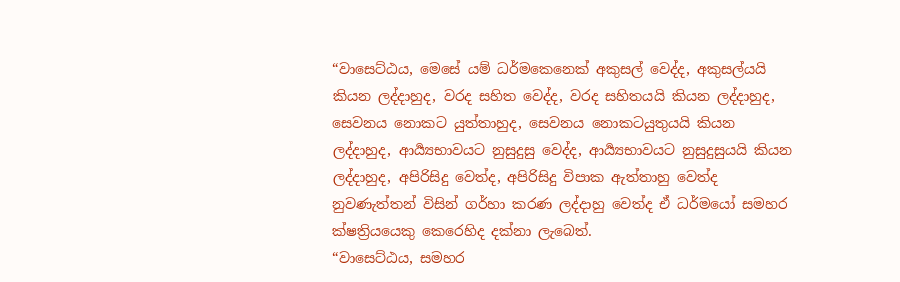“වාසෙට්ඨය, මෙසේ යම් ධර්මකෙනෙක් අකුසල් වෙද්ද, අකුසල්යයි කියන ලද්දාහුද, වරද සහිත වෙද්ද, වරද සහිතයයි කියන ලද්දාහුද, සෙවනය නොකට යුත්තාහුද, සෙවනය නොකටයුතුයයි කියන ලද්දාහුද, ආර්‍ය්‍යභාවයට නුසුදුසු වෙද්ද, ආර්‍ය්‍යභාවයට නුසුදුසුයයි කියන ලද්දාහුද, අපිරිසිදු වෙත්ද, අපිරිසිදු විපාක ඇත්තාහු වෙත්ද නුවණැත්තන් විසින් ගර්හා කරණ ලද්දාහු වෙත්ද ඒ ධර්මයෝ සමහර ක්ෂත්‍රියයෙකු කෙරෙහිද දක්නා ලැබෙත්.
“වාසෙට්ඨය, සමහර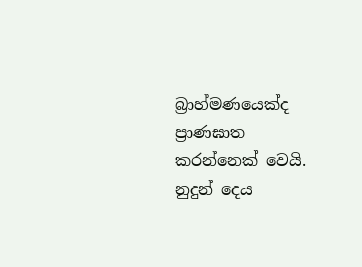බ්‍රාහ්මණයෙක්ද ප්‍රාණඝාත කරන්නෙක් වෙයි. නුදුන් දෙය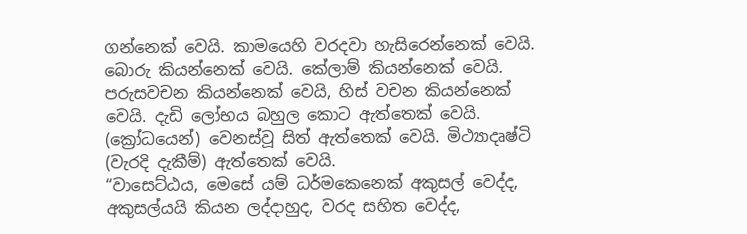ගන්නෙක් වෙයි. කාමයෙහි වරදවා හැසිරෙන්නෙක් වෙයි. බොරු කියන්නෙක් වෙයි. කේලාම් කියන්නෙක් වෙයි. පරුසවචන කියන්නෙක් වෙයි, හිස් වචන කියන්නෙක් වෙයි. දැඩි ලෝභය බහුල කොට ඇත්තෙක් වෙයි. (ක්‍රෝධයෙන්) වෙනස්වූ සිත් ඇත්තෙක් වෙයි. මිථ්‍යාදෘෂ්ටි (වැරදි දැකීම්) ඇත්තෙක් වෙයි.
“වාසෙට්ඨය, මෙසේ යම් ධර්මකෙනෙක් අකුසල් වෙද්ද, අකුසල්යයි කියන ලද්දාහුද, වරද සහිත වෙද්ද,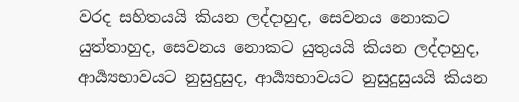වරද සහිතයයි කියන ලද්දාහුද, සෙවනය නොකට යුත්තාහුද, සෙවනය නොකට යුතුයයි කියන ලද්දාහුද, ආර්‍ය්‍යභාවයට නුසුදුසුද, ආර්‍ය්‍යභාවයට නුසුදුසුයයි කියන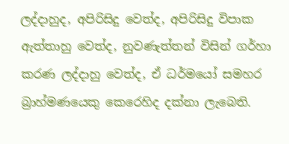ලද්දාහුද, අපිරිසිදු වෙත්ද, අපිරිසිදු විපාක ඇත්තාහු වෙත්ද, නුවණැත්තන් විසින් ගර්හා කරණ ලද්දාහු වෙත්ද, ඒ ධර්මයෝ සමහර බ්‍රාහ්මණයෙකු කෙරෙහිද දක්නා ලැබෙති.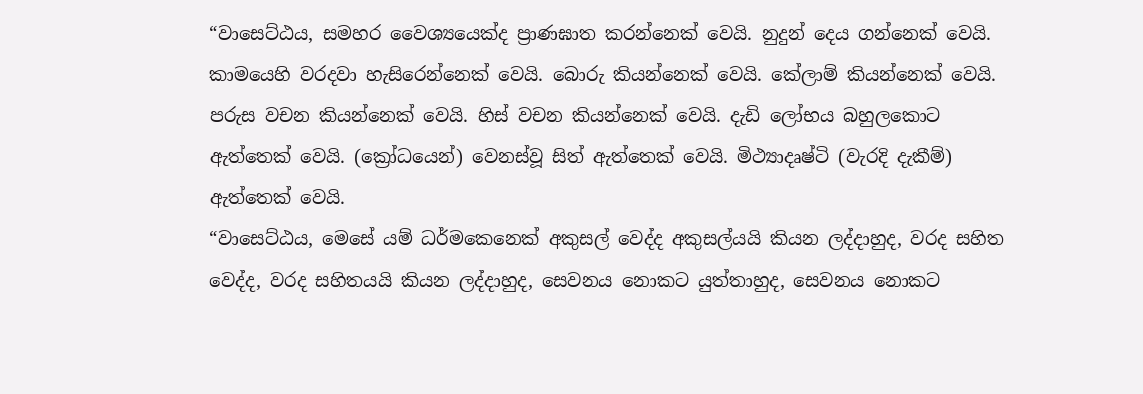“වාසෙට්ඨය, සමහර වෛශ්‍යයෙක්ද ප්‍රාණඝාත කරන්නෙක් වෙයි. නුදුන් දෙය ගන්නෙක් වෙයි. කාමයෙහි වරදවා හැසිරෙන්නෙක් වෙයි. බොරු කියන්නෙක් වෙයි. කේලාම් කියන්නෙක් වෙයි. පරුස වචන කියන්නෙක් වෙයි. හිස් වචන කියන්නෙක් වෙයි. දැඩි ලෝභය බහුලකොට ඇත්තෙක් වෙයි. (ක්‍රෝධයෙන්) වෙනස්වූ සිත් ඇත්තෙක් වෙයි. මිථ්‍යාදෘෂ්ටි (වැරදි දැකීම්) ඇත්තෙක් වෙයි.
“වාසෙට්ඨය, මෙසේ යම් ධර්මකෙනෙක් අකුසල් වෙද්ද අකුසල්යයි කියන ලද්දාහුද, වරද සහිත වෙද්ද, වරද සහිතයයි කියන ලද්දාහුද, සෙවනය නොකට යුත්තාහුද, සෙවනය නොකට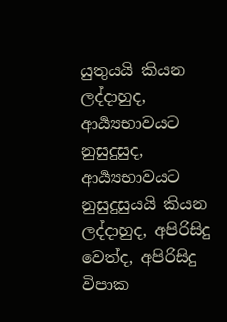යුතුයයි කියන ලද්දාහුද, ආර්‍ය්‍යභාවයට නුසුදුසුද, ආර්‍ය්‍යභාවයට නුසුදුසුයයි කියන ලද්දාහුද, අපිරිසිදු වෙත්ද, අපිරිසිදු විපාක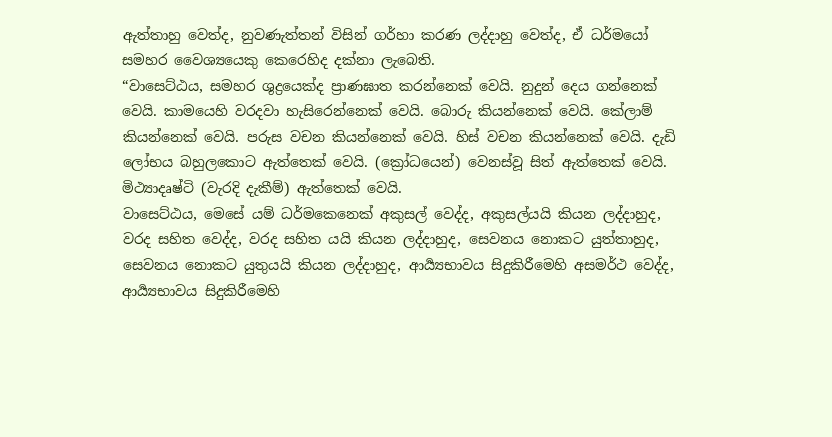ඇත්තාහු වෙත්ද, නුවණැත්තන් විසින් ගර්හා කරණ ලද්දාහු වෙත්ද, ඒ ධර්මයෝ සමහර වෛශ්‍යයෙකු කෙරෙහිද දක්නා ලැබෙති.
“වාසෙට්ඨය, සමහර ශුද්‍රයෙක්ද ප්‍රාණඝාත කරන්නෙක් වෙයි. නුදුන් දෙය ගන්නෙක් වෙයි. කාමයෙහි වරදවා හැසිරෙන්නෙක් වෙයි. බොරු කියන්නෙක් වෙයි. කේලාම් කියන්නෙක් වෙයි. පරුස වචන කියන්නෙක් වෙයි. හිස් වචන කියන්නෙක් වෙයි. දැඩි ලෝභය බහුලකොට ඇත්තෙක් වෙයි. (ක්‍රෝධයෙන්) වෙනස්වූ සිත් ඇත්තෙක් වෙයි. මිථ්‍යාදෘෂ්ටි (වැරදි දැකීම්) ඇත්තෙක් වෙයි.
වාසෙට්ඨය, මෙසේ යම් ධර්මකෙනෙක් අකුසල් වෙද්ද, අකුසල්යයි කියන ලද්දාහුද, වරද සහිත වෙද්ද, වරද සහිත යයි කියන ලද්දාහුද, සෙවනය නොකට යුත්තාහුද, සෙවනය නොකට යුතුයයි කියන ලද්දාහුද, ආර්‍ය්‍යභාවය සිදුකිරීමෙහි අසමර්ථ වෙද්ද, ආර්‍ය්‍යභාවය සිදුකිරීමෙහි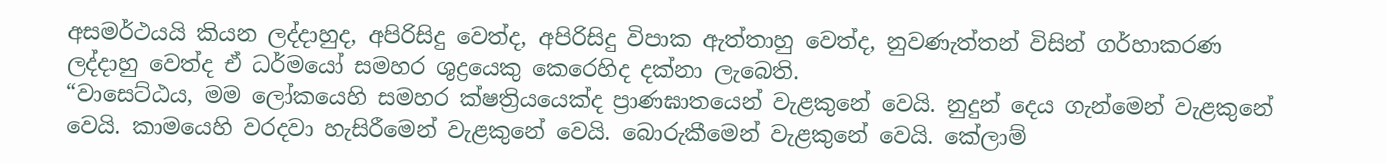අසමර්ථයයි කියන ලද්දාහුද, අපිරිසිදු වෙත්ද, අපිරිසිදු විපාක ඇත්තාහු වෙත්ද, නුවණැත්තන් විසින් ගර්හාකරණ ලද්දාහු වෙත්ද ඒ ධර්මයෝ සමහර ශුද්‍රයෙකු කෙරෙහිද දක්නා ලැබෙති.
“වාසෙට්ඨය, මම ලෝකයෙහි සමහර ක්ෂත්‍රියයෙක්ද ප්‍රාණඝාතයෙන් වැළකුනේ වෙයි. නුදුන් දෙය ගැන්මෙන් වැළකුනේ වෙයි. කාමයෙහි වරදවා හැසිරීමෙන් වැළකුනේ වෙයි. බොරුකීමෙන් වැළකුනේ වෙයි. කේලාම්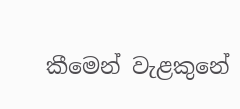කීමෙන් වැළකුනේ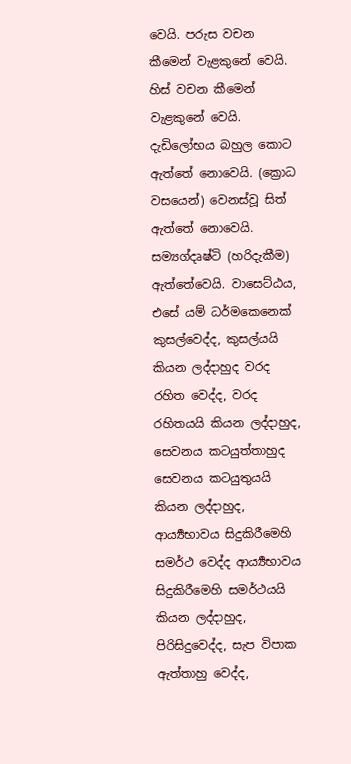වෙයි. පරුස වචන කීමෙන් වැළකුනේ වෙයි. හිස් වචන කීමෙන් වැළකුනේ වෙයි. දැඩිලෝභය බහුල කොට ඇත්තේ නොවෙයි. (ක්‍රොධ වසයෙන්) වෙනස්වූ සිත් ඇත්තේ නොවෙයි. සම්‍යග්දෘෂ්ටි (හරිදැකීම) ඇත්තේවෙයි. වාසෙට්ඨය, එසේ යම් ධර්මකෙනෙක් කුසල්වෙද්ද, කුසල්යයි කියන ලද්දාහුද වරද රහිත වෙද්ද, වරද රහිතයයි කියන ලද්දාහුද, සෙවනය කටයුත්තාහුද සෙවනය කටයුතුයයි කියන ලද්දාහුද, ආර්‍ය්‍යභාවය සිදුකිරීමෙහි සමර්ථ වෙද්ද ආර්‍ය්‍යභාවය සිදුකිරීමෙහි සමර්ථයයි කියන ලද්දාහුද, පිරිසිදුවෙද්ද, සැප විපාක ඇත්තාහු වෙද්ද,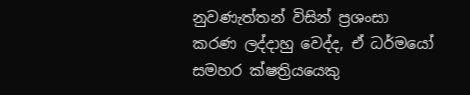නුවණැත්තන් විසින් ප්‍රශංසා කරණ ලද්දාහු වෙද්ද, ඒ ධර්මයෝ සමහර ක්ෂත්‍රියයෙකු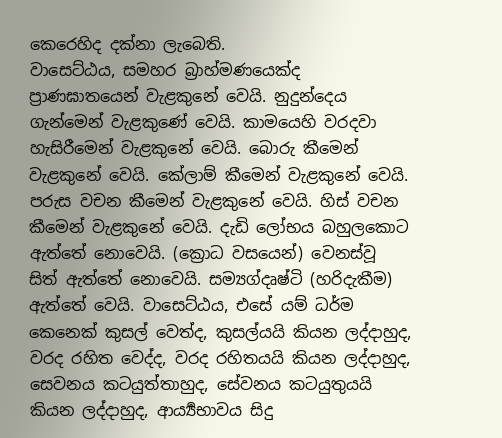කෙරෙහිද දක්නා ලැබෙති.
වාසෙට්ඨය, සමහර බ්‍රාහ්මණයෙක්ද ප්‍රාණඝාතයෙන් වැළකුනේ වෙයි. නුදුන්දෙය ගැන්මෙන් වැළකුණේ වෙයි. කාමයෙහි වරදවා හැසිරීමෙන් වැළකුනේ වෙයි. බොරු කීමෙන් වැළකුනේ වෙයි. කේලාම් කීමෙන් වැළකුනේ වෙයි. පරුස වචන කීමෙන් වැළකුනේ වෙයි. හිස් වචන කීමෙන් වැළකුනේ වෙයි. දැඩි ලෝභය බහුලකොට ඇත්තේ නොවෙයි. (ක්‍රොධ වසයෙන්) වෙනස්වූ සිත් ඇත්තේ නොවෙයි. සම්‍යග්දෘෂ්ටි (හරිදැකීම) ඇත්තේ වෙයි. වාසෙට්ඨය, එසේ යම් ධර්ම කෙනෙක් කුසල් වෙත්ද, කුසල්යයි කියන ලද්දාහුද, වරද රහිත වෙද්ද, වරද රහිතයයි කියන ලද්දාහුද, සෙවනය කටයුත්තාහුද, සේවනය කටයුතුයයි කියන ලද්දාහුද, ආර්‍ය්‍යභාවය සිදු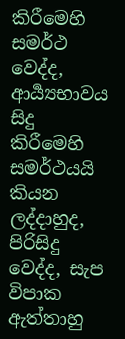කිරීමෙහි සමර්ථ වෙද්ද, ආර්‍ය්‍යභාවය සිදු කිරීමෙහි සමර්ථයයි කියන ලද්දාහුද, පිරිසිදු වෙද්ද, සැප විපාක ඇත්තාහු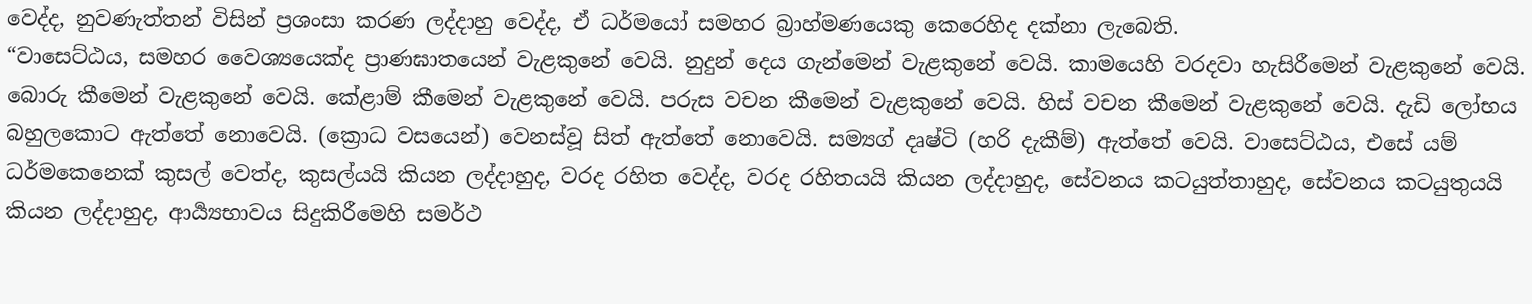වෙද්ද, නුවණැත්තන් විසින් ප්‍රශංසා කරණ ලද්දාහු වෙද්ද, ඒ ධර්මයෝ සමහර බ්‍රාහ්මණයෙකු කෙරෙහිද දක්නා ලැබෙති.
“වාසෙට්ඨය, සමහර වෛශ්‍යයෙක්ද ප්‍රාණඝාතයෙන් වැළකුනේ වෙයි. නුදුන් දෙය ගැන්මෙන් වැළකුනේ වෙයි. කාමයෙහි වරදවා හැසිරීමෙන් වැළකුනේ වෙයි. බොරු කීමෙන් වැළකුනේ වෙයි. කේළාම් කීමෙන් වැළකුනේ වෙයි. පරුස වචන කීමෙන් වැළකුනේ වෙයි. හිස් වචන කීමෙන් වැළකුනේ වෙයි. දැඩි ලෝභය බහුලකොට ඇත්තේ නොවෙයි. (ක්‍රොධ වසයෙන්) වෙනස්වූ සිත් ඇත්තේ නොවෙයි. සම්‍යග් දෘෂ්ටි (හරි දැකීම්) ඇත්තේ වෙයි. වාසෙට්ඨය, එසේ යම් ධර්මකෙනෙක් කුසල් වෙත්ද, කුසල්යයි කියන ලද්දාහුද, වරද රහිත වෙද්ද, වරද රහිතයයි කියන ලද්දාහුද, සේවනය කටයුත්තාහුද, සේවනය කටයුතුයයි කියන ලද්දාහුද, ආර්‍ය්‍යභාවය සිදුකිරීමෙහි සමර්ථ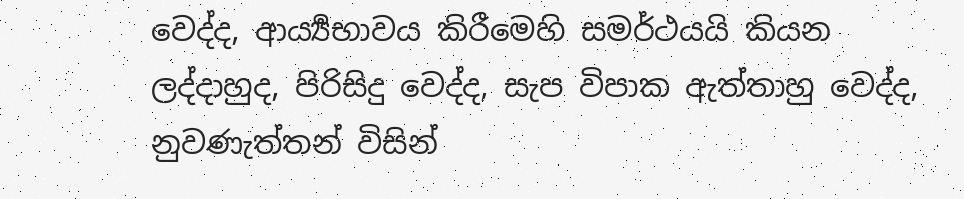වෙද්ද, ආර්‍ය්‍යභාවය කිරීමෙහි සමර්ථයයි කියන ලද්දාහුද, පිරිසිදු වෙද්ද, සැප විපාක ඇත්තාහු වෙද්ද, නුවණැත්තන් විසින්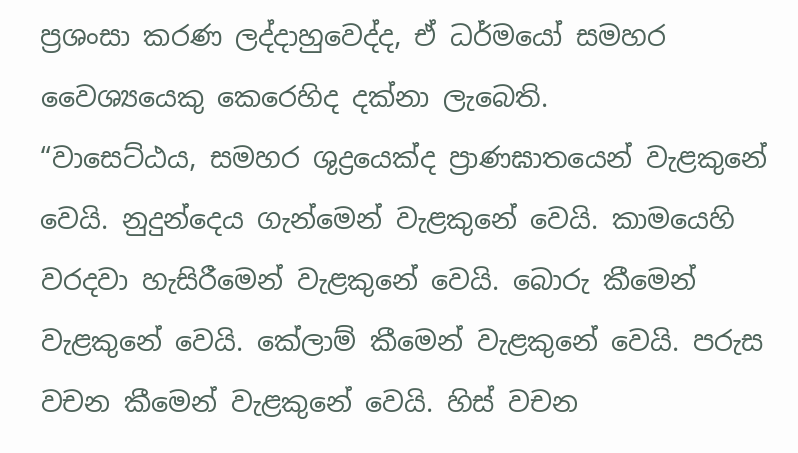ප්‍රශංසා කරණ ලද්දාහුවෙද්ද, ඒ ධර්මයෝ සමහර වෛශ්‍යයෙකු කෙරෙහිද දක්නා ලැබෙති.
“වාසෙට්ඨය, සමහර ශුද්‍රයෙක්ද ප්‍රාණඝාතයෙන් වැළකුනේ වෙයි. නුදුන්දෙය ගැන්මෙන් වැළකුනේ වෙයි. කාමයෙහි වරදවා හැසිරීමෙන් වැළකුනේ වෙයි. බොරු කීමෙන් වැළකුනේ වෙයි. කේලාම් කීමෙන් වැළකුනේ වෙයි. පරුස වචන කීමෙන් වැළකුනේ වෙයි. හිස් වචන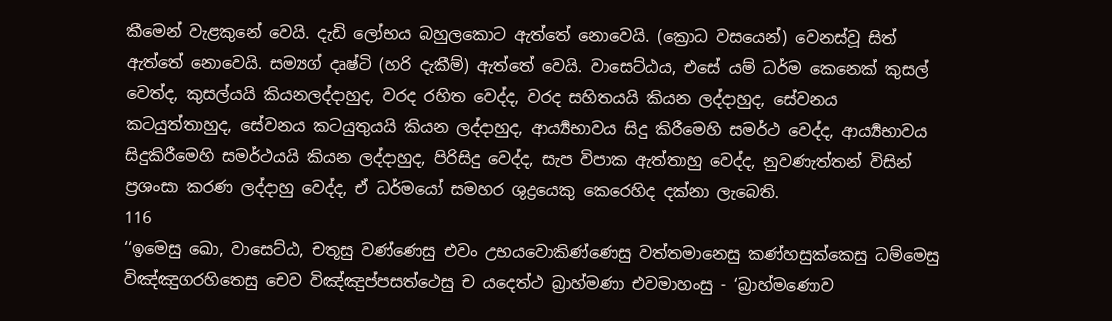කීමෙන් වැළකුනේ වෙයි. දැඩි ලෝභය බහුලකොට ඇත්තේ නොවෙයි. (ක්‍රොධ වසයෙන්) වෙනස්වූ සිත් ඇත්තේ නොවෙයි. සම්‍යග් දෘෂ්ටි (හරි දැකීම්) ඇත්තේ වෙයි. වාසෙට්ඨය, එසේ යම් ධර්ම කෙනෙක් කුසල් වෙත්ද, කුසල්යයි කියනලද්දාහුද, වරද රහිත වෙද්ද, වරද සහිතයයි කියන ලද්දාහුද, සේවනය කටයුත්තාහුද, සේවනය කටයුතුයයි කියන ලද්දාහුද, ආර්‍ය්‍යභාවය සිදු කිරීමෙහි සමර්ථ වෙද්ද, ආර්‍ය්‍යභාවය සිදුකිරීමෙහි සමර්ථයයි කියන ලද්දාහුද, පිරිසිදු වෙද්ද, සැප විපාක ඇත්තාහු වෙද්ද, නුවණැත්තන් විසින් ප්‍රශංසා කරණ ලද්දාහු වෙද්ද, ඒ ධර්මයෝ සමහර ශුද්‍රයෙකු කෙරෙහිද දක්නා ලැබෙති.
116
‘‘ඉමෙසු ඛො, වාසෙට්ඨ, චතූසු වණ්ණෙසු එවං උභයවොකිණ්ණෙසු වත්තමානෙසු කණ්හසුක්කෙසු ධම්මෙසු විඤ්ඤුගරහිතෙසු චෙව විඤ්ඤුප්පසත්ථෙසු ච යදෙත්ථ බ්‍රාහ්මණා එවමාහංසු - ‘බ්‍රාහ්මණොව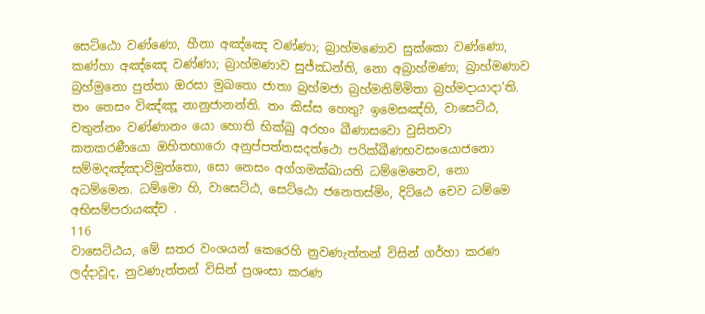සෙට්ඨො වණ්ණො, හීනා අඤ්ඤෙ වණ්ණා; බ්‍රාහ්මණොව සුක්කො වණ්ණො, කණ්හා අඤ්ඤෙ වණ්ණා; බ්‍රාහ්මණාව සුජ්ඣන්ති, නො අබ්‍රාහ්මණා; බ්‍රාහ්මණාව බ්‍රහ්මුනො පුත්තා ඔරසා මුඛතො ජාතා බ්‍රහ්මජා බ්‍රහ්මනිම්මිතා බ්‍රහ්මදායාදා’ති. තං තෙසං විඤ්ඤූ නානුජානන්ති. තං කිස්ස හෙතු? ඉමෙසඤ්හි, වාසෙට්ඨ, චතුන්නං වණ්ණානං යො හොති භික්ඛු අරහං ඛීණාසවො වුසිතවා කතකරණීයො ඔහිතභාරො අනුප්පත්තසදත්ථො පරික්ඛීණභවසංයොජනො සම්මදඤ්ඤාවිමුත්තො, සො නෙසං අග්ගමක්ඛායති ධම්මෙනෙව, නො අධම්මෙන. ධම්මො හි, වාසෙට්ඨ, සෙට්ඨො ජනෙතස්මිං, දිට්ඨෙ චෙව ධම්මෙ අභිසම්පරායඤ්ච .
116
වාසෙට්ඨය, මේ සතර වංශයන් කෙරෙහි නුවණැත්තන් විසින් ගර්හා කරණ ලද්දාවූද, නුවණැත්තන් විසින් ප්‍රශංසා කරණ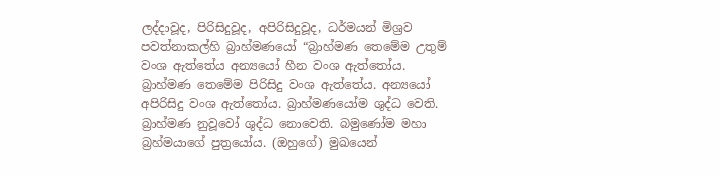ලද්දාවූද, පිරිසිදුවූද, අපිරිසිදුවූද, ධර්මයන් මිශ්‍රව පවත්නාකල්හි බ්‍රාහ්මණයෝ “බ්‍රාහ්මණ තෙමේම උතුම් වංශ ඇත්තේය අන්‍යයෝ හීන වංශ ඇත්තෝය. බ්‍රාහ්මණ තෙමේම පිරිසිදු වංශ ඇත්තේය. අන්‍යයෝ අපිරිසිදු වංශ ඇත්තෝය. බ්‍රාහ්මණයෝම ශුද්ධ වෙති. බ්‍රාහ්මණ නුවූවෝ ශුද්ධ නොවෙති. බමුණෝම මහා බ්‍රහ්මයාගේ පුත්‍රයෝය. (ඔහුගේ) මුඛයෙන්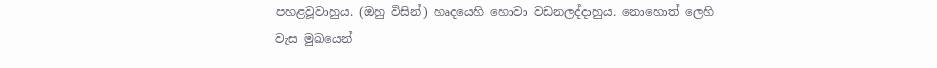පහළවූවාහුය. (ඔහු විසින්) හෘදයෙහි හොවා වඩනලද්දාහුය. නොහොත් ලෙහි වැස මුඛයෙන්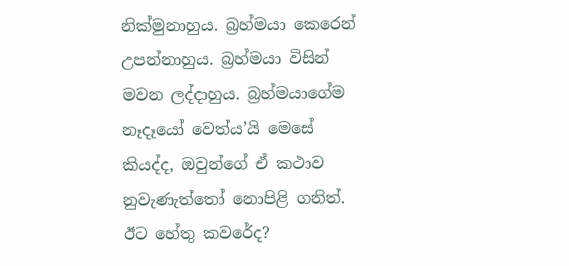නික්මුනාහුය. බ්‍රහ්මයා කෙරෙන් උපන්නාහුය. බ්‍රහ්මයා විසින් මවන ලද්දාහුය. බ්‍රහ්මයාගේම නෑදෑයෝ වෙත්ය’යි මෙසේ කියද්ද, ඔවුන්ගේ ඒ කථාව නුවැණැත්තෝ නොපිළි ගනිත්. ඊට හේතු කවරේද?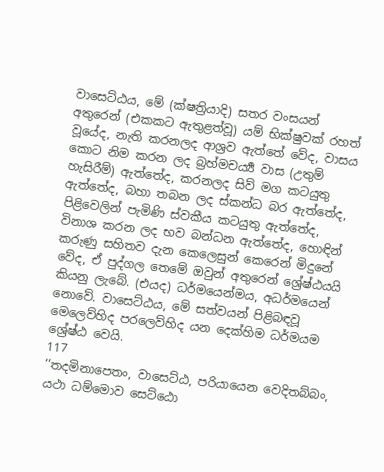වාසෙට්ඨය, මේ (ක්ෂත්‍රියාදි) සතර වංසයන් අතුරෙන් (එකකට ඇතුළත්වූ) යම් භික්ෂුවක් රහත් වූයේද, නැති කරනලද ආශ්‍රව ඇත්තේ වේද, වාසය කොට නිම කරන ලද බ්‍රහ්මචර්‍ය්‍ය වාස (උතුම් හැසිරීම්) ඇත්තේද, කරනලද සිව් මග කටයුතු ඇත්තේද, බහා තබන ලද ස්කන්ධ බර ඇත්තේද, පිළිවෙලින් පැමිණි ස්වකීය කටයුතු ඇත්තේද, විනාශ කරන ලද භව බන්ධන ඇත්තේද, හොඳින් කරුණු සහිතව දැන කෙලෙසුන් කෙරෙන් මිදුනේ වේද, ඒ පුද්ගල තෙමේ ඔවුන් අතුරෙන් ශ්‍රේෂ්ඨයයි කියනු ලැබේ. (එයද) ධර්මයෙන්මය, අධර්මයෙන් නොවේ. වාසෙට්ඨය, මේ සත්වයන් පිළිබඳවූ මෙලෙව්හිද පරලෙව්හිද යන දෙක්හිම ධර්මයම ශ්‍රේෂ්ඨ වෙයි.
117
‘‘තදමිනාපෙතං, වාසෙට්ඨ, පරියායෙන වෙදිතබ්බං, යථා ධම්මොව සෙට්ඨො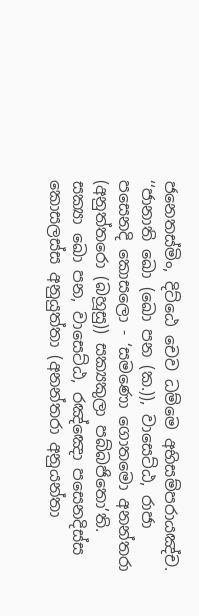ජනෙතස්මිං, දිට්ඨෙ චෙව ධම්මෙ අභිසම්පරායඤ්ච.
‘‘ජානාති ඛො (ඛො පන (ක.)), වාසෙට්ඨ, රාජා පසෙනදි කොසලො - ‘සමණො ගොතමො අනන්තරා (අනුත්තරො (බහූසු)) සක්‍යකුලා පබ්බජිතො’ති. සක්‍යා ඛො පන, වාසෙට්ඨ, රඤ්ඤො පසෙනදිස්ස කොසලස්ස අනුයුත්තා (අනන්තරා අනුයන්තා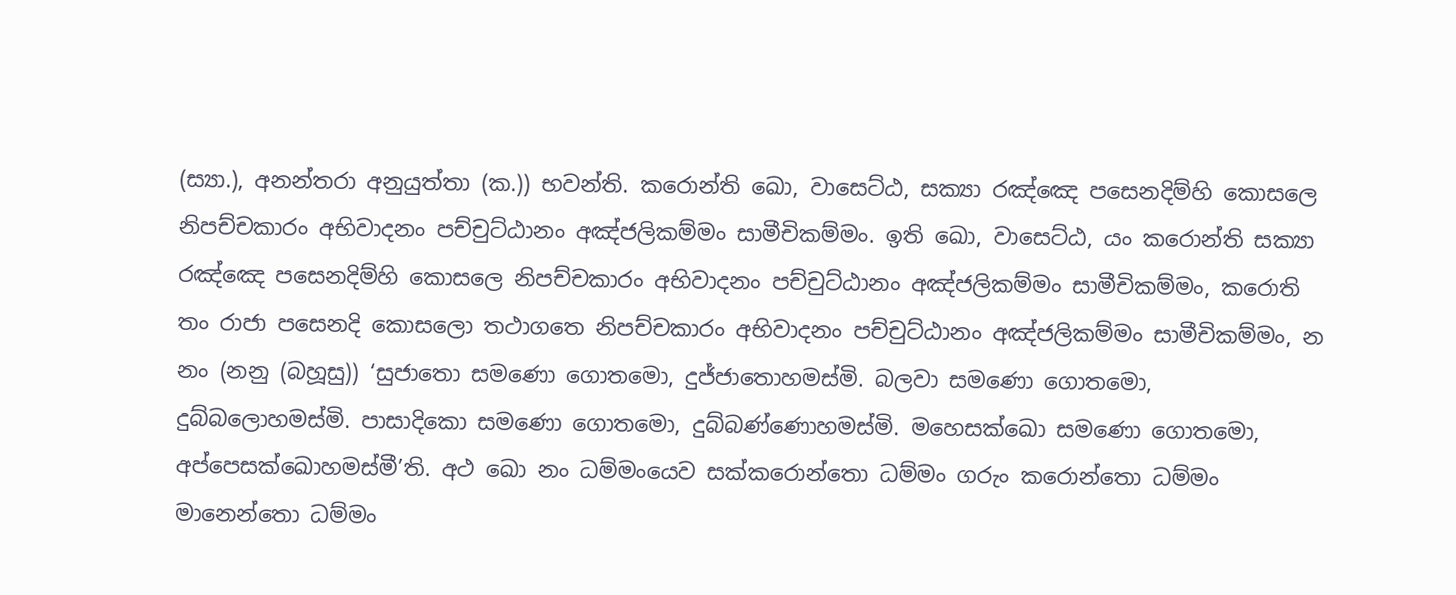(ස්‍යා.), අනන්තරා අනුයුත්තා (ක.)) භවන්ති. කරොන්ති ඛො, වාසෙට්ඨ, සක්‍යා රඤ්ඤෙ පසෙනදිම්හි කොසලෙ නිපච්චකාරං අභිවාදනං පච්චුට්ඨානං අඤ්ජලිකම්මං සාමීචිකම්මං. ඉති ඛො, වාසෙට්ඨ, යං කරොන්ති සක්‍යා රඤ්ඤෙ පසෙනදිම්හි කොසලෙ නිපච්චකාරං අභිවාදනං පච්චුට්ඨානං අඤ්ජලිකම්මං සාමීචිකම්මං, කරොති තං රාජා පසෙනදි කොසලො තථාගතෙ නිපච්චකාරං අභිවාදනං පච්චුට්ඨානං අඤ්ජලිකම්මං සාමීචිකම්මං, න නං (නනු (බහූසු)) ‘සුජාතො සමණො ගොතමො, දුජ්ජාතොහමස්මි. බලවා සමණො ගොතමො, දුබ්බලොහමස්මි. පාසාදිකො සමණො ගොතමො, දුබ්බණ්ණොහමස්මි. මහෙසක්ඛො සමණො ගොතමො, අප්පෙසක්ඛොහමස්මී’ති. අථ ඛො නං ධම්මංයෙව සක්කරොන්තො ධම්මං ගරුං කරොන්තො ධම්මං මානෙන්තො ධම්මං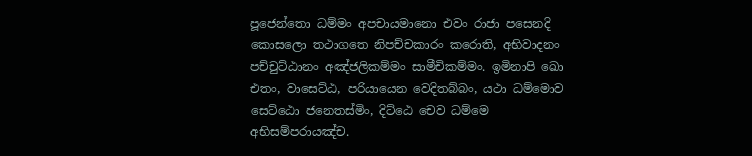පූජෙන්තො ධම්මං අපචායමානො එවං රාජා පසෙනදි කොසලො තථාගතෙ නිපච්චකාරං කරොති, අභිවාදනං පච්චුට්ඨානං අඤ්ජලිකම්මං සාමීචිකම්මං. ඉමිනාපි ඛො එතං, වාසෙට්ඨ, පරියායෙන වෙදිතබ්බං, යථා ධම්මොව සෙට්ඨො ජනෙතස්මිං, දිට්ඨෙ චෙව ධම්මෙ අභිසම්පරායඤ්ච.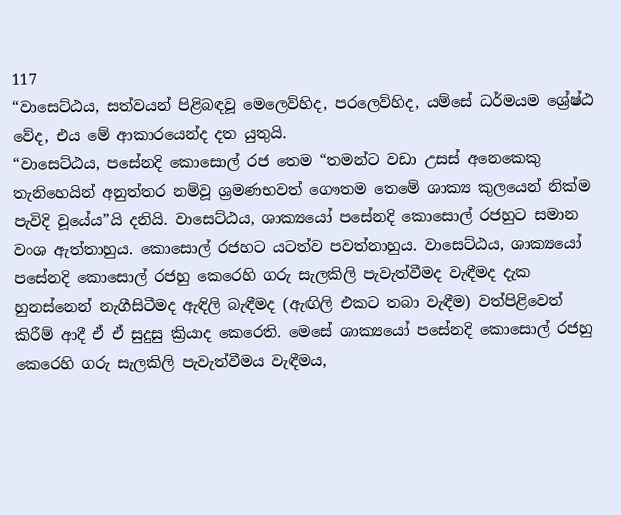117
“වාසෙට්ඨය, සත්වයන් පිළිබඳවූ මෙලෙව්හිද, පරලෙව්හිද, යම්සේ ධර්මයම ශ්‍රේෂ්ඨ වේද, එය මේ ආකාරයෙන්ද දත යුතුයි.
“වාසෙට්ඨය, පසේනදි කොසොල් රජ තෙම “තමන්ට වඩා උසස් අනෙකෙකු තැනිහෙයින් අනුත්තර නම්වූ ශ්‍රමණභවත් ගෞතම තෙමේ ශාක්‍ය කුලයෙන් නික්ම පැවිදි වූයේය”යි දනියි. වාසෙට්ඨය, ශාක්‍යයෝ පසේනදි කොසොල් රජහුට සමාන වංශ ඇත්තාහුය. කොසොල් රජහට යටත්ව පවත්නාහුය. වාසෙට්ඨය, ශාක්‍යයෝ පසේනදි කොසොල් රජහු කෙරෙහි ගරු සැලකිලි පැවැත්වීමද වැඳීමද දැක හුනස්නෙන් නැගීසිටීමද ඇඳිලි බැඳීමද (ඇඟිලි එකට තබා වැඳීම) වත්පිළිවෙත් කිරීම් ආදී ඒ ඒ සුදුසු ක්‍රියාද කෙරෙති. මෙසේ ශාක්‍යයෝ පසේනදි කොසොල් රජහු කෙරෙහි ගරු සැලකිලි පැවැත්වීමය වැඳීමය,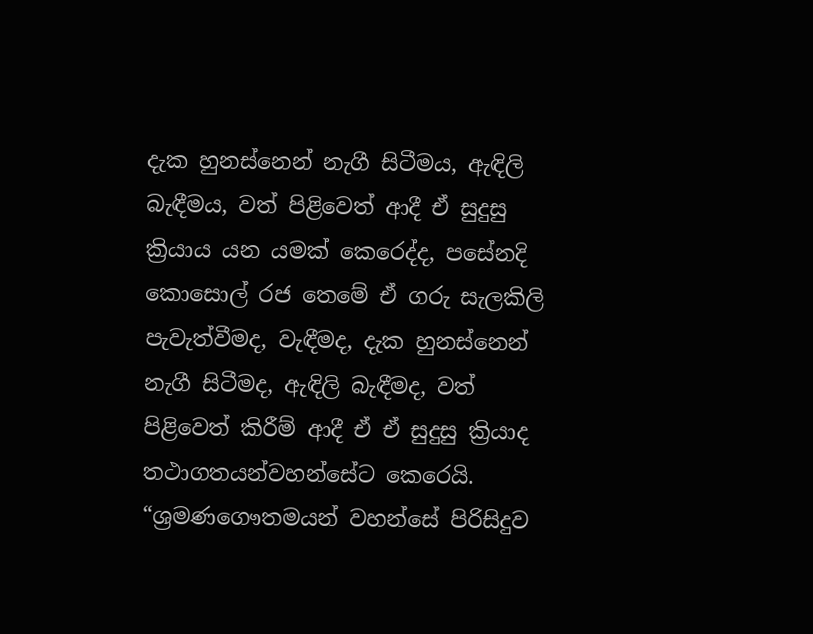දැක හුනස්නෙන් නැගී සිටීමය, ඇඳිලි බැඳීමය, වත් පිළිවෙත් ආදී ඒ සුදුසු ක්‍රියාය යන යමක් කෙරෙද්ද, පසේනදි කොසොල් රජ තෙමේ ඒ ගරු සැලකිලි පැවැත්වීමද, වැඳීමද, දැක හුනස්නෙන් නැගී සිටීමද, ඇඳිලි බැඳීමද, වත් පිළිවෙත් කිරීම් ආදී ඒ ඒ සුදුසු ක්‍රියාද තථාගතයන්වහන්සේට කෙරෙයි.
“ශ්‍රමණගෞතමයන් වහන්සේ පිරිසිදුව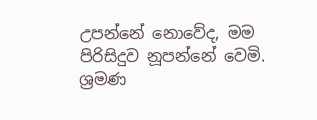උපන්නේ නොවේද, මම පිරිසිදුව නූපන්නේ වෙමි. ශ්‍රමණ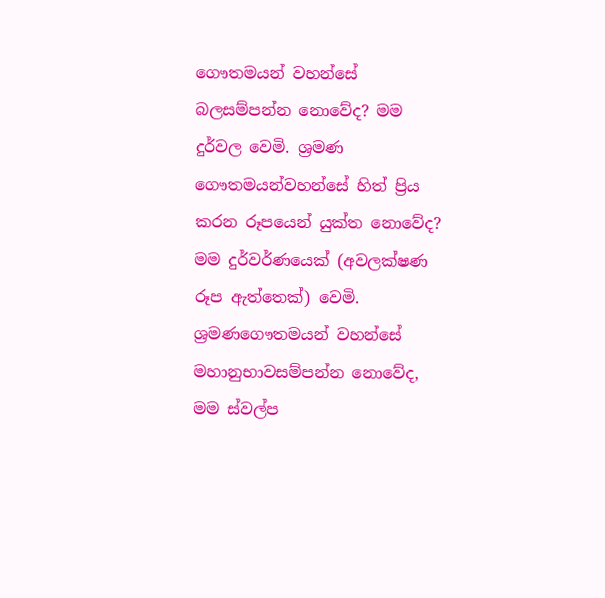ගෞතමයන් වහන්සේ බලසම්පන්න නොවේද? මම දුර්වල වෙමි. ශ්‍රමණ ගෞතමයන්වහන්සේ හිත් ප්‍රිය කරන රූපයෙන් යුක්ත නොවේද? මම දුර්වර්ණයෙක් (අවලක්ෂණ රූප ඇත්තෙක්) වෙමි. ශ්‍රමණගෞතමයන් වහන්සේ මහානුභාවසම්පන්න නොවේද, මම ස්වල්ප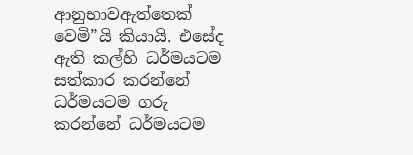ආනුභාවඇත්තෙක් වෙමි”යි කියායි. එසේද ඇති කල්හි ධර්මයටම සත්කාර කරන්නේ ධර්මයටම ගරු කරන්නේ ධර්මයටම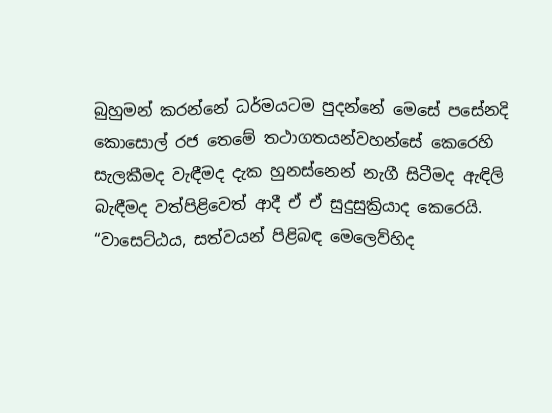බුහුමන් කරන්නේ ධර්මයටම පුදන්නේ මෙසේ පසේනදි කොසොල් රජ තෙමේ තථාගතයන්වහන්සේ කෙරෙහි සැලකීමද වැඳීමද දැක හුනස්නෙන් නැගී සිටීමද ඇඳිලි බැඳීමද වත්පිළිවෙත් ආදී ඒ ඒ සුදුසුක්‍රියාද කෙරෙයි.
“වාසෙට්ඨය, සත්වයන් පිළිබඳ මෙලෙව්හිද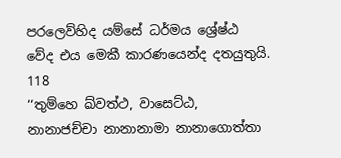පරලෙව්හිද යම්සේ ධර්මය ශ්‍රේෂ්ඨ වේද එය මෙකී කාරණයෙන්ද දතයුතුයි.
118
‘‘තුම්හෙ ඛ්වත්ථ, වාසෙට්ඨ, නානාජච්චා නානානාමා නානාගොත්තා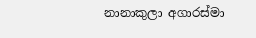නානාකුලා අගාරස්මා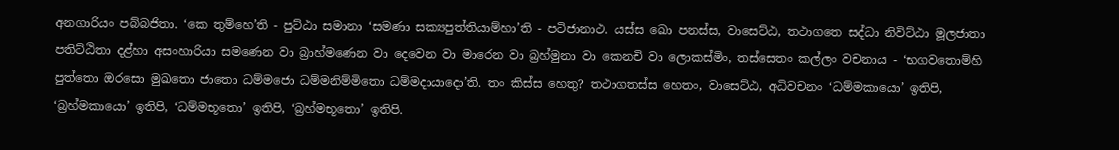අනගාරියං පබ්බජිතා. ‘කෙ තුම්හෙ’ති - පුට්ඨා සමානා ‘සමණා සක්‍යපුත්තියාම්හා’ති - පටිජානාථ. යස්ස ඛො පනස්ස, වාසෙට්ඨ, තථාගතෙ සද්ධා නිවිට්ඨා මූලජාතා පතිට්ඨිතා දළ්හා අසංහාරියා සමණෙන වා බ්‍රාහ්මණෙන වා දෙවෙන වා මාරෙන වා බ්‍රහ්මුනා වා කෙනචි වා ලොකස්මිං, තස්සෙතං කල්ලං වචනාය - ‘භගවතොම්හි පුත්තො ඔරසො මුඛතො ජාතො ධම්මජො ධම්මනිම්මිතො ධම්මදායාදො’ති. තං කිස්ස හෙතු? තථාගතස්ස හෙතං, වාසෙට්ඨ, අධිවචනං ‘ධම්මකායො’ ඉතිපි, ‘බ්‍රහ්මකායො’ ඉතිපි, ‘ධම්මභූතො’ ඉතිපි, ‘බ්‍රහ්මභූතො’ ඉතිපි.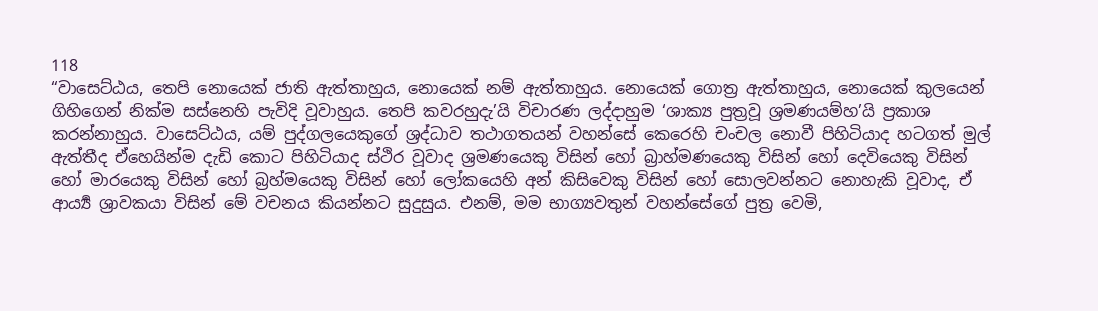118
“වාසෙට්ඨය, තෙපි නොයෙක් ජාති ඇත්තාහුය, නොයෙක් නම් ඇත්තාහුය. නොයෙක් ගොත්‍ර ඇත්තාහුය, නොයෙක් කුලයෙන් ගිහිගෙන් නික්ම සස්නෙහි පැවිදි වූවාහුය. තෙපි කවරහුදැ’යි විචාරණ ලද්දාහුම ‘ශාක්‍ය පුත්‍රවූ ශ්‍රමණයම්හ’යි ප්‍රකාශ කරන්නාහුය. වාසෙට්ඨය, යම් පුද්ගලයෙකුගේ ශ්‍රද්ධාව තථාගතයන් වහන්සේ කෙරෙහි චංචල නොවී පිහිටියාද හටගත් මුල් ඇත්තීද ඒහෙයින්ම දැඩි කොට පිහිටියාද ස්ථිර වූවාද ශ්‍රමණයෙකු විසින් හෝ බ්‍රාහ්මණයෙකු විසින් හෝ දෙවියෙකු විසින් හෝ මාරයෙකු විසින් හෝ බ්‍රහ්මයෙකු විසින් හෝ ලෝකයෙහි අන් කිසිවෙකු විසින් හෝ සොලවන්නට නොහැකි වූවාද, ඒ ආර්‍ය්‍ය ශ්‍රාවකයා විසින් මේ වචනය කියන්නට සුදුසුය. එනම්, මම භාග්‍යවතුන් වහන්සේගේ පුත්‍ර වෙමි,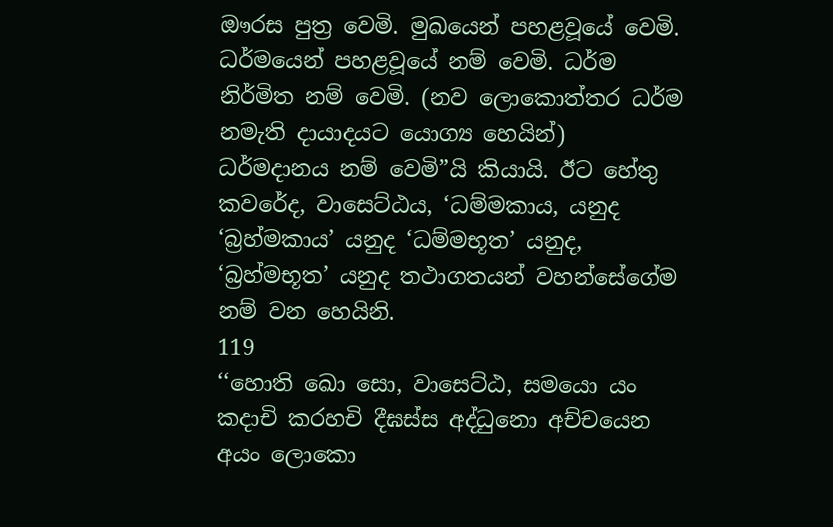ඖරස පුත්‍ර වෙමි. මුඛයෙන් පහළවූයේ වෙමි. ධර්මයෙන් පහළවූයේ නම් වෙමි. ධර්ම නිර්මිත නම් වෙමි. (නව ලොකොත්තර ධර්ම නමැති දායාදයට යොග්‍ය හෙයින්) ධර්මදානය නම් වෙමි”යි කියායි. ඊට හේතු කවරේද, වාසෙට්ඨය, ‘ධම්මකාය, යනුද ‘බ්‍රහ්මකාය’ යනුද ‘ධම්මභූත’ යනුද, ‘බ්‍රහ්මභූත’ යනුද තථාගතයන් වහන්සේගේම නම් වන හෙයිනි.
119
‘‘හොති ඛො සො, වාසෙට්ඨ, සමයො යං කදාචි කරහචි දීඝස්ස අද්ධුනො අච්චයෙන අයං ලොකො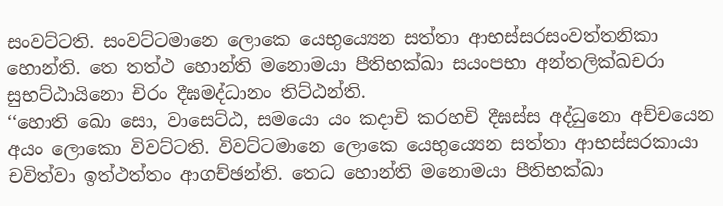සංවට්ටති. සංවට්ටමානෙ ලොකෙ යෙභුය්‍යෙන සත්තා ආභස්සරසංවත්තනිකා හොන්ති. තෙ තත්ථ හොන්ති මනොමයා පීතිභක්ඛා සයංපභා අන්තලික්ඛචරා සුභට්ඨායිනො චිරං දීඝමද්ධානං තිට්ඨන්ති.
‘‘හොති ඛො සො, වාසෙට්ඨ, සමයො යං කදාචි කරහචි දීඝස්ස අද්ධුනො අච්චයෙන අයං ලොකො විවට්ටති. විවට්ටමානෙ ලොකෙ යෙභුය්‍යෙන සත්තා ආභස්සරකායා චවිත්වා ඉත්ථත්තං ආගච්ඡන්ති. තෙධ හොන්ති මනොමයා පීතිභක්ඛා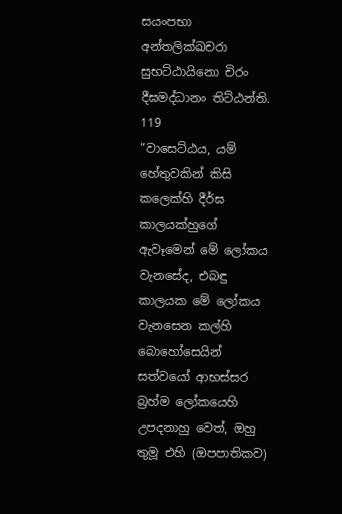සයංපභා අන්තලික්ඛචරා සුභට්ඨායිනො චිරං දීඝමද්ධානං තිට්ඨන්ති.
119
“වාසෙට්ඨය, යම් හේතුවකින් කිසි කලෙක්හි දීර්ඝ කාලයක්හුගේ ඇවෑමෙන් මේ ලෝකය වැනසේද, එබඳු කාලයක මේ ලෝකය වැනසෙන කල්හි බොහෝසෙයින් සත්වයෝ ආභස්සර බ්‍රහ්ම ලෝකයෙහි උපදනාහු වෙත්, ඔහු තුමූ එහි (ඔපපාතිකව)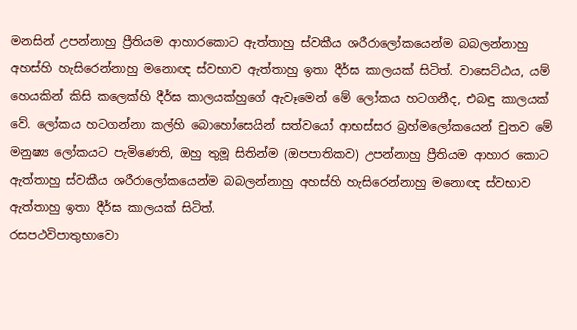මනසින් උපන්නාහු ප්‍රීතියම ආහාරකොට ඇත්තාහු ස්වකීය ශරීරාලෝකයෙන්ම බබලන්නාහු අහස්හි හැසිරෙන්නාහු මනොඥ ස්වභාව ඇත්තාහු ඉතා දීර්ඝ කාලයක් සිටිත්. වාසෙට්ඨය, යම් හෙයකින් කිසි කලෙක්හි දීර්ඝ කාලයක්හුගේ ඇවෑමෙන් මේ ලෝකය හටගනීද, එබඳු කාලයක් වේ. ලෝකය හටගන්නා කල්හි බොහෝසෙයින් සත්වයෝ ආභස්සර බ්‍රහ්මලෝකයෙන් චුතව මේ මනුෂ්‍ය ලෝකයට පැමිණෙති, ඔහු තුමූ සිතින්ම (ඔපපාතිකව) උපන්නාහු ප්‍රීතියම ආහාර කොට ඇත්තාහු ස්වකීය ශරීරාලෝකයෙන්ම බබලන්නාහු අහස්හි හැසිරෙන්නාහු මනොඥ ස්වභාව ඇත්තාහු ඉතා දීර්ඝ කාලයක් සිටිත්.
රසපථවිපාතුභාවො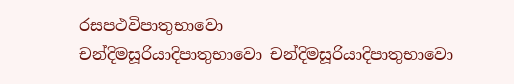රසපථවිපාතුභාවො
චන්දිමසූරියාදිපාතුභාවො චන්දිමසූරියාදිපාතුභාවො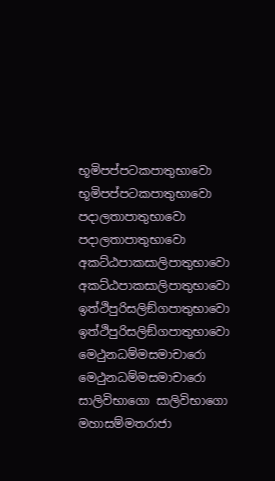භූමිපප්පටකපාතුභාවො භූමිපප්පටකපාතුභාවො
පදාලතාපාතුභාවො පදාලතාපාතුභාවො
අකට්ඨපාකසාලිපාතුභාවො අකට්ඨපාකසාලිපාතුභාවො
ඉත්ථිපුරිසලිඞ්ගපාතුභාවො ඉත්ථිපුරිසලිඞ්ගපාතුභාවො
මෙථුනධම්මසමාචාරො මෙථුනධම්මසමාචාරො
සාලිවිභාගො සාලිවිභාගො
මහාසම්මතරාජා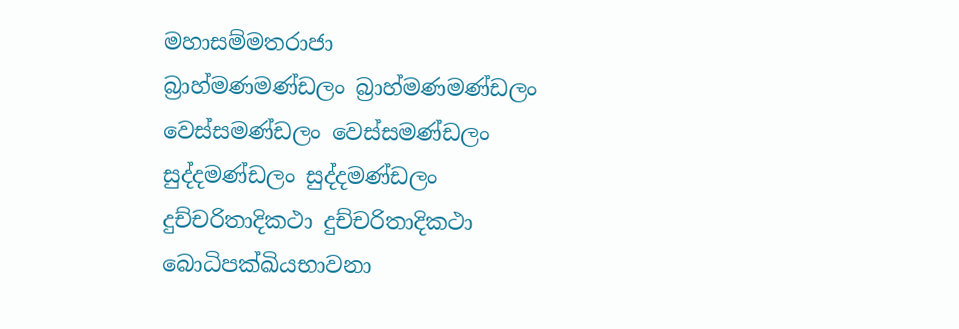මහාසම්මතරාජා
බ්‍රාහ්මණමණ්ඩලං බ්‍රාහ්මණමණ්ඩලං
වෙස්සමණ්ඩලං වෙස්සමණ්ඩලං
සුද්දමණ්ඩලං සුද්දමණ්ඩලං
දුච්චරිතාදිකථා දුච්චරිතාදිකථා
බොධිපක්ඛියභාවනා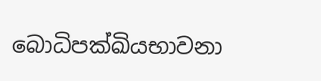බොධිපක්ඛියභාවනා